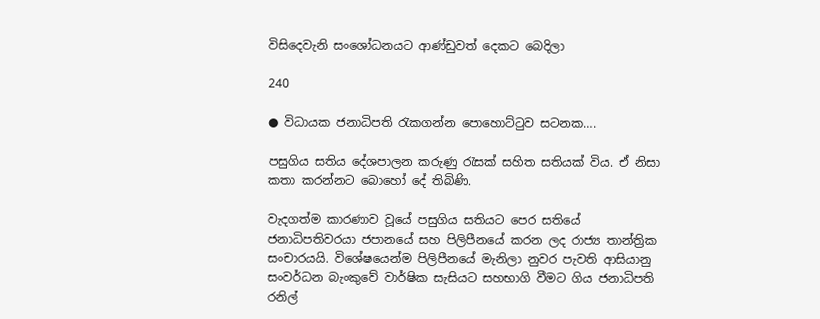විසිදෙවැනි සංශෝධනයට ආණ්ඩුවත් දෙකට බෙදිලා

240

● විධායක ජනාධිපති රැකගන්න පොහොට්ටුව සටනක….

පසුගිය සතිය දේශපාලන කරුණු රැසක් සහිත සතියක් විය. ඒ නිසා කතා කරන්නට බොහෝ දේ තිබිණි.

වැදගත්ම කාරණාව වූයේ පසුගිය සතියට පෙර සතියේ ජනාධිපතිවරයා ජපානයේ සහ පිලිපීනයේ කරන ලද රාජ්‍ය තාන්ත්‍රික සංචාරයයි. විශේෂයෙන්ම පිලිපීනයේ මැනිලා නුවර පැවති ආසියානු සංවර්ධන බැංකුවේ වාර්ෂික සැසියට සහභාගි වීමට ගිය ජනාධිපති රනිල්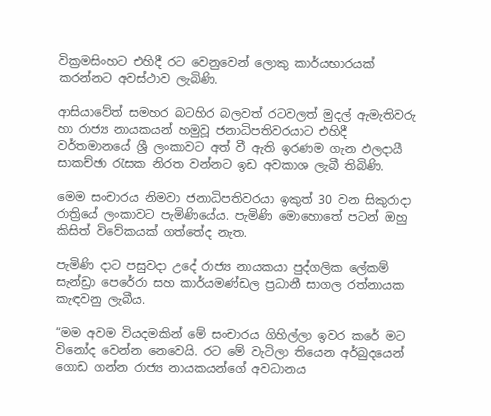වික්‍රමසිංහට එහිදී රට වෙනුවෙන් ලොකු කාර්යභාරයක් කරන්නට අවස්ථාව ලැබිණි.

ආසියාවේත් සමහර බටහිර බලවත් රටවලත් මුදල් ඇමැතිවරු හා රාජ්‍ය නායකයන් හමුවූ ජනාධිපතිවරයාට එහිදී වර්තමානයේ ශ්‍රී ලංකාවට අත් වී ඇති ඉරණම ගැන ඵලදායී සාකච්ඡා රැසක නිරත වන්නට ඉඩ අවකාශ ලැබී තිබිණි.

මෙම සංචාරය නිමවා ජනාධිපතිවරයා ඉකුත් 30 වන සිකුරාදා රාත්‍රියේ ලංකාවට පැමිණියේය. පැමිණි මොහොතේ පටන් ඔහු කිසිත් විවේකයක් ගත්තේද නැත.

පැමිණි දාට පසුවදා උදේ රාජ්‍ය නායකයා පුද්ගලික ලේකම් සැන්ඩ්‍රා පෙරේරා සහ කාර්යමණ්ඩල ප්‍රධානී සාගල රත්නායක කැඳවනු ලැබීය.

“මම අවම වියදමකින් මේ සංචාරය ගිහිල්ලා ඉවර කරේ මට විනෝද වෙන්න නෙවෙයි. රට මේ වැටිලා තියෙන අර්බුදයෙන් ගොඩ ගන්න රාජ්‍ය නායකයන්ගේ අවධානය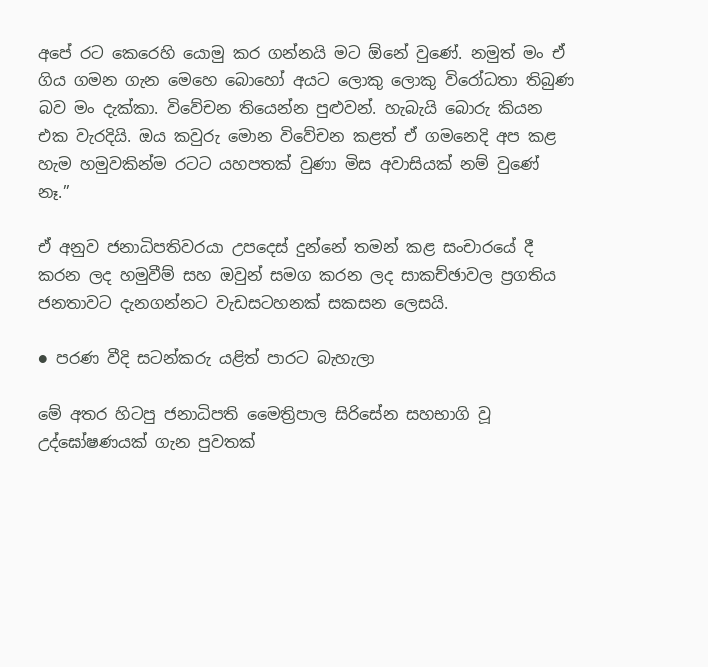අපේ රට කෙරෙහි යොමු කර ගන්නයි මට ඕනේ වුණේ. නමුත් මං ඒ ගිය ගමන ගැන මෙහෙ බොහෝ අයට ලොකු ලොකු විරෝධතා තිබුණ බව මං දැක්කා. විවේචන තියෙන්න පුළුවන්. හැබැයි බොරු කියන එක වැරදියි. ඔය කවුරු මොන විවේචන කළත් ඒ ගමනෙදි අප කළ හැම හමුවකින්ම රටට යහපතක් වුණා මිස අවාසියක් නම් වුණේ නෑ.”

ඒ අනුව ජනාධිපතිවරයා උපදෙස් දුන්නේ තමන් කළ සංචාරයේ දී කරන ලද හමුවීම් සහ ඔවුන් සමග කරන ලද සාකච්ඡාවල ප්‍රගතිය ජනතාවට දැනගන්නට වැඩසටහනක් සකසන ලෙසයි.

● පරණ වීදි සටන්කරු යළිත් පාරට බැහැලා

මේ අතර හිටපු ජනාධිපති මෛත්‍රිපාල සිරිසේන සහභාගි වූ උද්ඝෝෂණයක් ගැන පුවතක්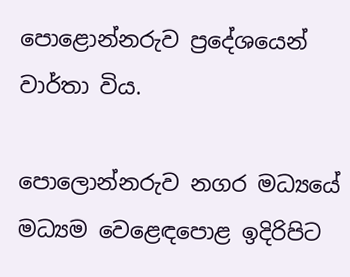පොළොන්නරුව ප්‍රදේශයෙන් වාර්තා විය.

පොලොන්නරුව නගර මධ්‍යයේ මධ්‍යම වෙළෙඳපොළ ඉදිරිපිට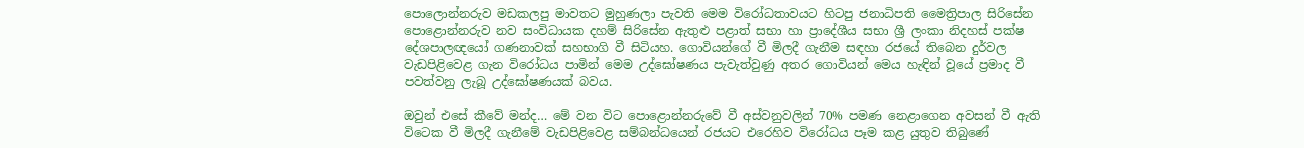පොලොන්නරුව මඩකලපු මාවතට මුහුණලා පැවති මෙම විරෝධතාවයට හිටපු ජනාධිපති මෛත්‍රිපාල සිරිසේන පොළොන්නරුව නව සංවිධායක දහම් සිරිසේන ඇතුළු පළාත් සභා හා ප්‍රාදේශීය සභා ශ්‍රී ලංකා නිදහස් පක්ෂ දේශපාලඥයෝ ගණනාවක් සහභාගි වී සිටියහ. ගොවියන්ගේ වී මිලදී ගැනීම සඳහා රජයේ තිබෙන දුර්වල වැඩපිළිවෙළ ගැන විරෝධය පාමින් මෙම උද්ඝෝෂණය පැවැත්වුණු අතර ගොවියන් මෙය හැඳින් වූයේ ප්‍රමාද වී පවත්වනු ලැබූ උද්ඝෝෂණයක් බවය.

ඔවුන් එසේ කීවේ මන්ද… මේ වන විට පොළොන්නරුවේ වී අස්වනුවලින් 70% පමණ නෙළාගෙන අවසන් වී ඇති විටෙක වී මිලදී ගැනීමේ වැඩපිළිවෙළ සම්බන්ධයෙන් රජයට එරෙහිව විරෝධය පෑම කළ යුතුව තිබුණේ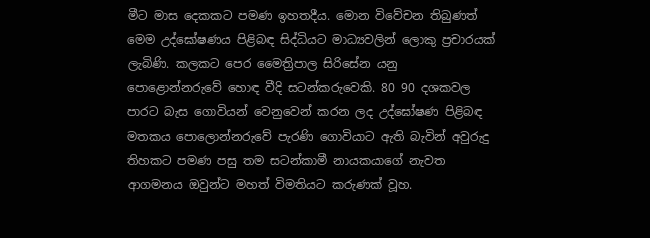මීට මාස දෙකකට පමණ ඉහතදීය. මොන විවේචන තිබුණත් මෙම උද්ඝෝෂණය පිළිබඳ සිද්ධියට මාධ්‍යවලින් ලොකු ප්‍රචාරයක් ලැබිණි. කලකට පෙර මෛත්‍රිපාල සිරිසේන යනු පොළොන්නරුවේ හොඳ වීදි සටන්කරුවෙකි. 80 90 දශකවල පාරට බැස ගොවියන් වෙනුවෙන් කරන ලද උද්ඝෝෂණ පිළිබඳ මතකය පොලොන්නරුවේ පැරණි ගොවියාට ඇති බැවින් අවුරුදු තිහකට පමණ පසු තම සටන්කාමී නායකයාගේ නැවත ආගමනය ඔවුන්ට මහත් විමතියට කරුණක් වූහ.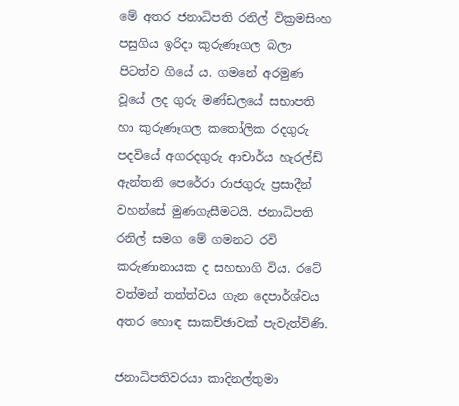මේ අතර ජනාධිපති රනිල් වික්‍රමසිංහ පසුගිය ඉරිදා කුරුණෑගල බලා පිටත්ව ගියේ ය. ගමනේ අරමුණ වූයේ ලද ගුරු මණ්ඩලයේ සභාපති හා කුරුණෑගල කතෝලික රදගුරු පදවියේ අගරදගුරු ආචාර්ය හැරල්ඩ් ඇන්තනි පෙරේරා රාජගුරු ප්‍රසාදීන් වහන්සේ මුණගැසීමටයි. ජනාධිපති රනිල් සමග මේ ගමනට රවි කරුණානායක ද සහභාගි විය. රටේ වත්මන් තත්ත්වය ගැන දෙපාර්ශ්වය අතර හොඳ සාකච්ඡාවක් පැවැත්විණි.

ජනාධිපතිවරයා කාදිනල්තුමා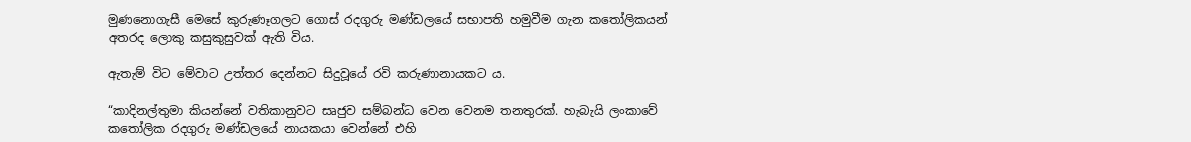මුණනොගැසී මෙසේ කුරුණෑගලට ගොස් රදගුරු මණ්ඩලයේ සභාපති හමුවීම ගැන කතෝලිකයන් අතරද ලොකු කසුකුසුවක් ඇති විය.

ඇතැම් විට මේවාට උත්තර දෙන්නට සිදුවූයේ රවි කරුණානායකට ය.

“කාදිනල්තුමා කියන්නේ වතිකානුවට සෘජුව සම්බන්ධ වෙන වෙනම තනතුරක්. හැබැයි ලංකාවේ කතෝලික රදගුරු මණ්ඩලයේ නායකයා වෙන්නේ එහි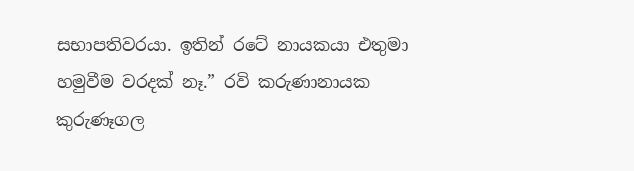සභාපතිවරයා. ඉතින් රටේ නායකයා එතුමා හමුවීම වරදක් නෑ.” රවි කරුණානායක කුරුණෑගල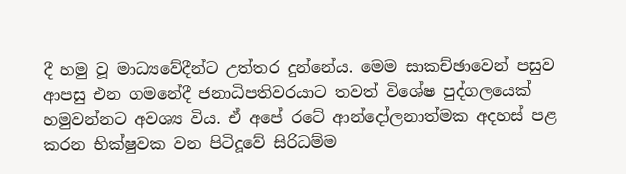දී හමු වූ මාධ්‍යවේදීන්ට උත්තර දුන්නේය. මෙම සාකච්ඡාවෙන් පසුව ආපසු එන ගමනේදී ජනාධිපතිවරයාට තවත් විශේෂ පුද්ගලයෙක් හමුවන්නට අවශ්‍ය විය. ඒ අපේ රටේ ආන්දෝලනාත්මක අදහස් පළ කරන භික්ෂුවක වන පිටිදූවේ සිරිධම්ම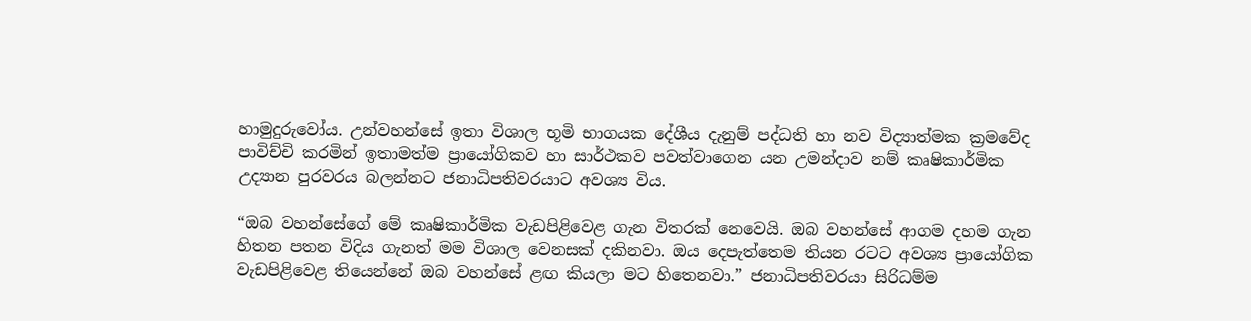හාමුදුරුවෝය. උන්වහන්සේ ඉතා විශාල භූමි භාගයක දේශීය දැනුම් පද්ධති හා නව විද්‍යාත්මක ක්‍රමවේද පාවිච්චි කරමින් ඉතාමත්ම ප්‍රායෝගිකව හා සාර්ථකව පවත්වාගෙන යන උමන්දාව නම් කෘෂිකාර්මික උද්‍යාන පුරවරය බලන්නට ජනාධිපතිවරයාට අවශ්‍ය විය.

“ඔබ වහන්සේගේ මේ කෘෂිකාර්මික වැඩපිළිවෙළ ගැන විතරක් නෙවෙයි. ඔබ වහන්සේ ආගම දහම ගැන හිතන පතන විදිය ගැනත් මම විශාල වෙනසක් දකිනවා. ඔය දෙපැත්තෙම තියන රටට අවශ්‍ය ප්‍රායෝගික වැඩපිළිවෙළ තියෙන්නේ ඔබ වහන්සේ ළඟ කියලා මට හිතෙනවා.” ජනාධිපතිවරයා සිරිධම්ම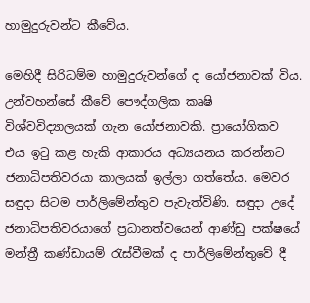හාමුදුරුවන්ට කීවේය.

මෙහිදී සිරිධම්ම හාමුදුරුවන්ගේ ද යෝජනාවක් විය. උන්වහන්සේ කීවේ පෞද්ගලික කෘෂි විශ්වවිද්‍යාලයක් ගැන යෝජනාවකි. ප්‍රායෝගිකව එය ඉටු කළ හැකි ආකාරය අධ්‍යයනය කරන්නට ජනාධිපතිවරයා කාලයක් ඉල්ලා ගත්තේය. මෙවර සඳුදා සිටම පාර්ලිමේන්තුව පැවැත්විණි. සඳුදා උදේ ජනාධිපතිවරයාගේ ප්‍රධානත්වයෙන් ආණ්ඩු පක්ෂයේ මන්ත්‍රී කණ්ඩායම් රැස්වීමක් ද පාර්ලිමේන්තුවේ දී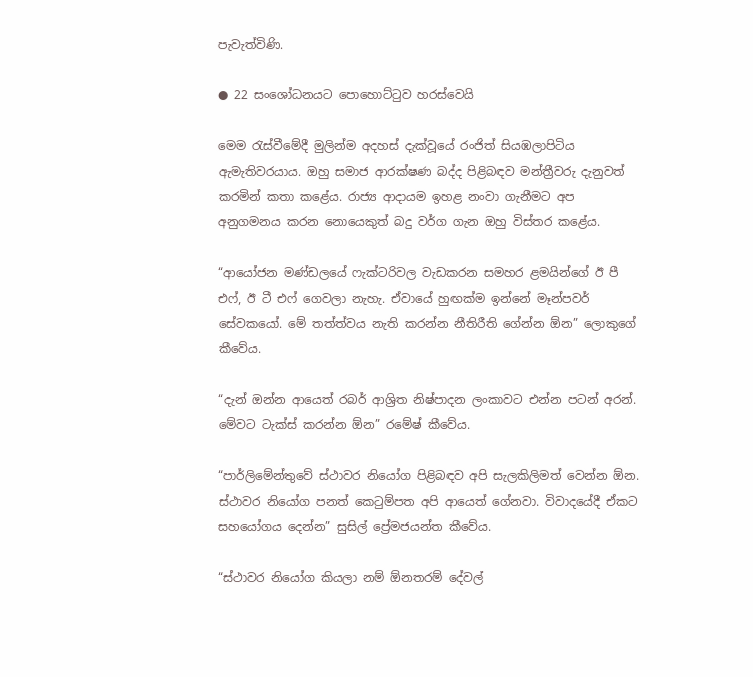පැවැත්විණි.

● 22 සංශෝධනයට පොහොට්ටුව හරස්වෙයි

මෙම රැස්වීමේදී මුලින්ම අදහස් දැක්වූයේ රංජිත් සියඹලාපිටිය ඇමැතිවරයාය. ඔහු සමාජ ආරක්ෂණ බද්ද පිළිබඳව මන්ත්‍රීවරු දැනුවත් කරමින් කතා කළේය. රාජ්‍ය ආදායම ඉහළ නංවා ගැනීමට අප අනුගමනය කරන නොයෙකුත් බදු වර්ග ගැන ඔහු විස්තර කළේය.

“ආයෝජන මණ්ඩලයේ ෆැක්ටරිවල වැඩකරන සමහර ළමයින්ගේ ඊ පී එෆ්, ඊ ටී එෆ් ගෙවලා නැහැ. ඒවායේ හුඟක්ම ඉන්නේ මෑන්පවර් සේවකයෝ. මේ තත්ත්වය නැති කරන්න නීතිරීති ගේන්න ඕන” ලොකුගේ කීවේය.

“දැන් ඔන්න ආයෙත් රබර් ආශ්‍රිත නිෂ්පාදන ලංකාවට එන්න පටන් අරන්. මේවට ටැක්ස් කරන්න ඕන” රමේෂ් කීවේය.

“පාර්ලිමේන්තුවේ ස්ථාවර නියෝග පිළිබඳව අපි සැලකිලිමත් වෙන්න ඕන. ස්ථාවර නියෝග පනත් කෙටුම්පත අපි ආයෙත් ගේනවා. විවාදයේදී ඒකට සහයෝගය දෙන්න” සුසිල් ප්‍රේමජයන්ත කීවේය.

“ස්ථාවර නියෝග කියලා නම් ඕනතරම් දේවල්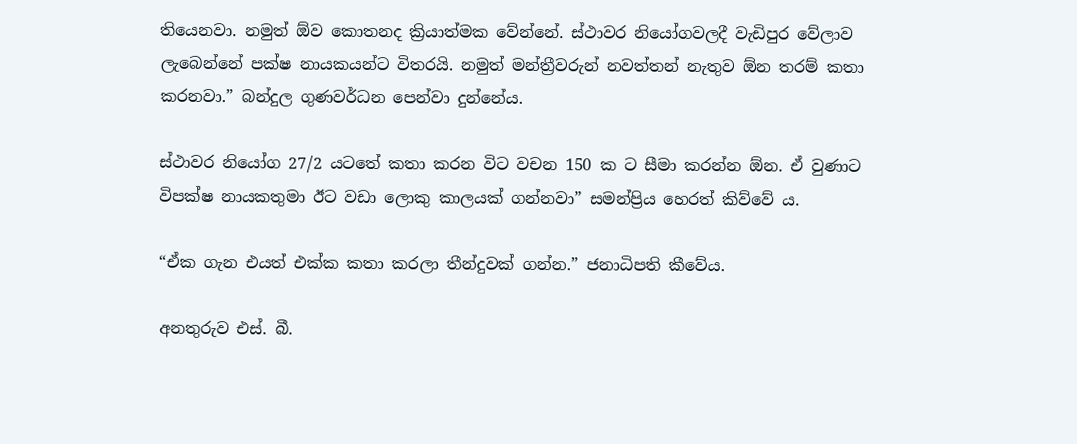තියෙනවා. නමුත් ඕව කොතනද ක්‍රියාත්මක වේන්නේ. ස්ථාවර නියෝගවලදී වැඩිපුර වේලාව ලැබෙන්නේ පක්ෂ නායකයන්ට විතරයි. නමුත් මන්ත්‍රීවරුන් නවත්තන් නැතුව ඕන තරම් කතා කරනවා.” බන්දුල ගුණවර්ධන පෙන්වා දුන්නේය.

ස්ථාවර නියෝග 27/2 යටතේ කතා කරන විට වචන 150 ක ට සීමා කරන්න ඕන. ඒ වුණාට විපක්ෂ නායකතුමා ඊට වඩා ලොකු කාලයක් ගන්නවා” සමන්ප්‍රිය හෙරත් කිව්වේ ය.

“ඒක ගැන එයත් එක්ක කතා කරලා තීන්දුවක් ගන්න.” ජනාධිපති කීවේය.

අනතුරුව එස්. බී.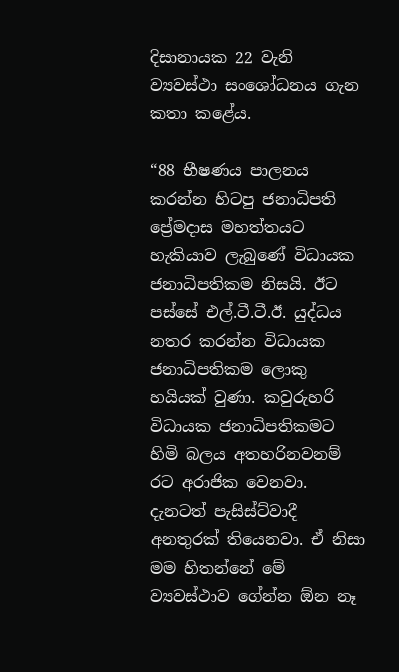දිසානායක 22 වැනි ව්‍යවස්ථා සංශෝධනය ගැන කතා කළේය.

“88 භීෂණය පාලනය කරන්න හිටපු ජනාධිපති ප්‍රේමදාස මහත්තයට හැකියාව ලැබුණේ විධායක ජනාධිපතිකම නිසයි. ඊට පස්සේ එල්.ටී.ටී.ඊ. යුද්ධය නතර කරන්න විධායක ජනාධිපතිකම ලොකු හයියක් වුණා. කවුරුහරි විධායක ජනාධිපතිකමට හිමි බලය අතහරිනවනම් රට අරාජික වෙනවා. දැනටත් පැසිස්ට්වාදී අනතුරක් තියෙනවා. ඒ නිසා මම හිතන්නේ මේ ව්‍යවස්ථාව ගේන්න ඕන නෑ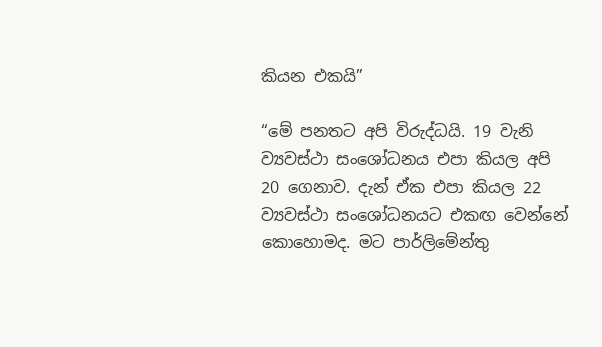කියන එකයි”

“මේ පනතට අපි විරුද්ධයි. 19 වැනි ව්‍යවස්ථා සංශෝධනය එපා කියල අපි 20 ගෙනාව. දැන් ඒක එපා කියල 22 ව්‍යවස්ථා සංශෝධනයට එකඟ වෙන්නේ කොහොමද. මට පාර්ලිමේන්තු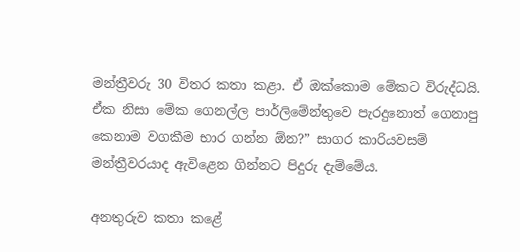මන්ත්‍රීවරු 30 විතර කතා කළා. ඒ ඔක්කොම මේකට විරුද්ධයි. ඒක නිසා මේක ගෙනල්ල පාර්ලිමේන්තුවෙ පැරදුනොත් ගෙනාපු කෙනාම වගකීම භාර ගන්න ඕන?” සාගර කාරියවසම් මන්ත්‍රීවරයාද ඇවිළෙන ගින්නට පිදුරු දැම්මේය.

අනතුරුව කතා කළේ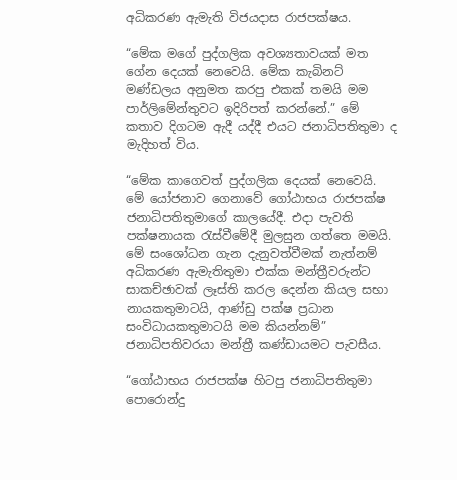අධිකරණ ඇමැති විජයදාස රාජපක්ෂය.

“මේක මගේ පුද්ගලික අවශ්‍යතාවයක් මත ගේන දෙයක් නෙවෙයි. මේක කැබිනට් මණ්ඩලය අනුමත කරපු එකක් තමයි මම පාර්ලිමේන්තුවට ඉදිරිපත් කරන්නේ.” මේ කතාව දිගටම ඇදී යද්දී එයට ජනාධිපතිතුමා ද මැදිහත් විය.

“මේක කාගෙවත් පුද්ගලික දෙයක් නෙවෙයි. මේ යෝජනාව ගෙනාවේ ගෝඨාභය රාජපක්ෂ ජනාධිපතිතුමාගේ කාලයේදී. එදා පැවති පක්ෂනායක රැස්වීමේදී මුලසුන ගත්තෙ මමයි. මේ සංශෝධන ගැන දැනුවත්වීමක් නැත්නම් අධිකරණ ඇමැතිතුමා එක්ක මන්ත්‍රීවරුන්ට සාකච්ඡාවක් ලෑස්ති කරල දෙන්න කියල සභා නායකතුමාටයි, ආණ්ඩු පක්ෂ ප්‍රධාන සංවිධායකතුමාටයි මම කියන්නම්” ජනාධිපතිවරයා මන්ත්‍රී කණ්ඩායමට පැවසීය.

“ගෝඨාභය රාජපක්ෂ හිටපු ජනාධිපතිතුමා පොරොන්දු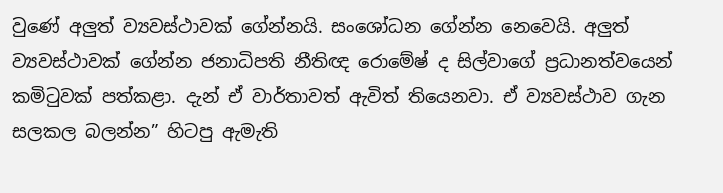වුණේ අලුත් ව්‍යවස්ථාවක් ගේන්නයි. සංශෝධන ගේන්න නෙවෙයි. අලුත් ව්‍යවස්ථාවක් ගේන්න ජනාධිපති නීතිඥ රොමේෂ් ද සිල්වාගේ ප්‍රධානත්වයෙන් කමිටුවක් පත්කළා. දැන් ඒ වාර්තාවත් ඇවිත් තියෙනවා. ඒ ව්‍යවස්ථාව ගැන සලකල බලන්න” හිටපු ඇමැති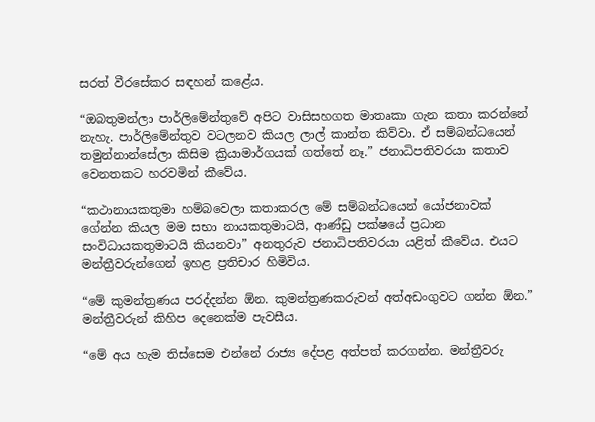සරත් වීරසේකර සඳහන් කළේය.

“ඔබතුමන්ලා පාර්ලිමේන්තුවේ අපිට වාසිසහගත මාතෘකා ගැන කතා කරන්නේ නැහැ. පාර්ලිමේන්තුව වටලනව කියල ලාල් කාන්ත කිව්වා. ඒ සම්බන්ධයෙන් තමුන්නාන්සේලා කිසිම ක්‍රියාමාර්ගයක් ගත්තේ නෑ.” ජනාධිපතිවරයා කතාව වෙනතකට හරවමින් කීවේය.

“කථානායකතුමා හම්බවෙලා කතාකරල මේ සම්බන්ධයෙන් යෝජනාවක් ගේන්න කියල මම සභා නායකතුමාටයි, ආණ්ඩු පක්ෂයේ ප්‍රධාන සංවිධායකතුමාටයි කියනවා” අනතුරුව ජනාධිපතිවරයා යළිත් කීවේය. එයට මන්ත්‍රීවරුන්ගෙන් ඉහළ ප්‍රතිචාර හිමිවිය.

“මේ කුමන්ත්‍රණය පරද්දන්න ඕන. කුමන්ත්‍රණකරුවන් අත්අඩංගුවට ගන්න ඕන.” මන්ත්‍රීවරුන් කිහිප දෙනෙක්ම පැවසීය.

“මේ අය හැම තිස්සෙම එන්නේ රාජ්‍ය දේපළ අත්පත් කරගන්න. මන්ත්‍රීවරු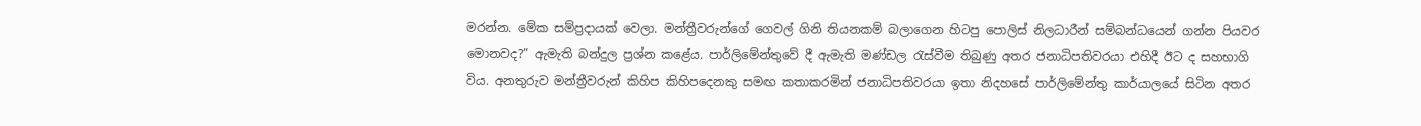මරන්න. මේක සම්ප්‍රදායක් වෙලා. මන්ත්‍රීවරුන්ගේ ගෙවල් ගිනි තියනකම් බලාගෙන හිටපු පොලිස් නිලධාරීන් සම්බන්ධයෙන් ගන්න පියවර මොනවද?” ඇමැති බන්දුල ප්‍රශ්න කළේය. පාර්ලිමේන්තුවේ දී ඇමැති මණ්ඩල රැස්වීම තිබුණු අතර ජනාධිපතිවරයා එහිදී ඊට ද සහභාගි විය. අනතුරුව මන්ත්‍රීවරුන් කිහිප කිහිපදෙනකු සමඟ කතාකරමින් ජනාධිපතිවරයා ඉතා නිදහසේ පාර්ලිමේන්තු කාර්යාලයේ සිටින අතර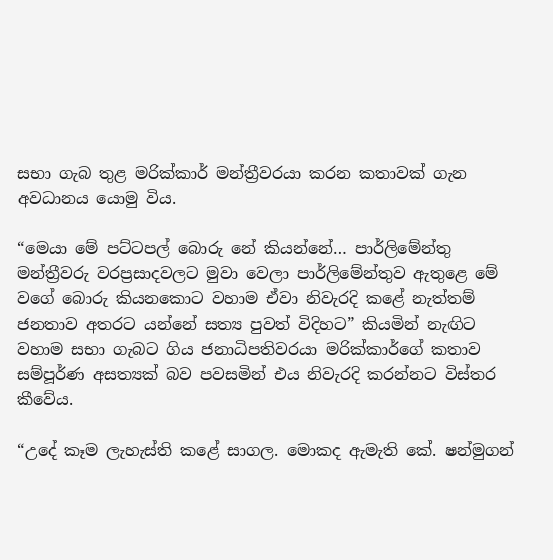සභා ගැබ තුළ මරික්කාර් මන්ත්‍රීවරයා කරන කතාවක් ගැන අවධානය යොමු විය.

“මෙයා මේ පට්ටපල් බොරු නේ කියන්නේ… පාර්ලිමේන්තු මන්ත්‍රීවරු වරප්‍රසාදවලට මුවා වෙලා පාර්ලිමේන්තුව ඇතුළෙ මේ වගේ බොරු කියනකොට වහාම ඒවා නිවැරදි කළේ නැත්තම් ජනතාව අතරට යන්නේ සත්‍ය පුවත් විදිහට” කියමින් නැඟිට වහාම සභා ගැබට ගිය ජනාධිපතිවරයා මරික්කාර්ගේ කතාව සම්පූර්ණ අසත්‍යක් බව පවසමින් එය නිවැරදි කරන්නට විස්තර කීවේය.

“උදේ කෑම ලැහැස්ති කළේ සාගල. මොකද ඇමැති කේ. ෂන්මුගන්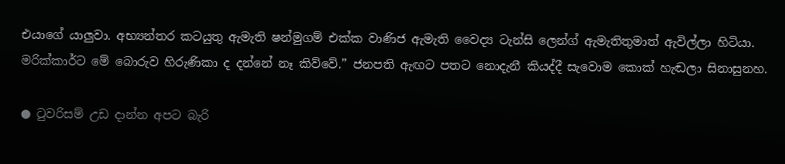එයාගේ යාලුවා. අභ්‍යන්තර කටයුතු ඇමැති ෂන්මුගම් එක්ක වාණිජ ඇමැති වෛද්‍ය ටැන්සි ලෙන්ග් ඇමැතිතුමාත් ඇවිල්ලා හිටියා. මරික්කාර්ට මේ බොරුව හිරුණිකා ද දන්නේ නෑ කිව්වේ.” ජනපති ඇඟට පතට නොදැනී කියද්දී සැවොම කොක් හැඬලා සිනාසුනහ.

● ටුවරිසම් උඩ දාන්න අපට බැරි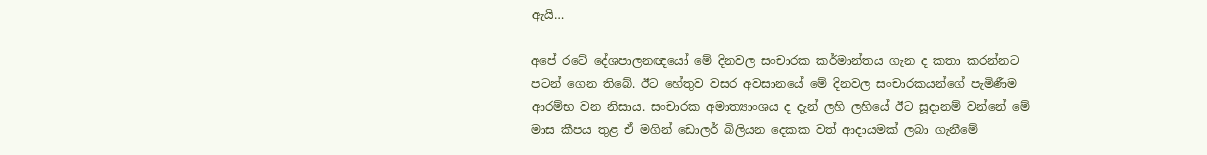ඇයි…

අපේ රටේ දේශපාලනඥයෝ මේ දිනවල සංචාරක කර්මාන්තය ගැන ද කතා කරන්නට පටන් ගෙන තිබේ. ඊට හේතුව වසර අවසානයේ මේ දිනවල සංචාරකයන්ගේ පැමිණීම ආරම්භ වන නිසාය. සංචාරක අමාත්‍යාංශය ද දැන් ලහි ලහියේ ඊට සූදානම් වන්නේ මේ මාස කීපය තුළ ඒ මගින් ඩොලර් බිලියන දෙකක වත් ආදායමක් ලබා ගැනීමේ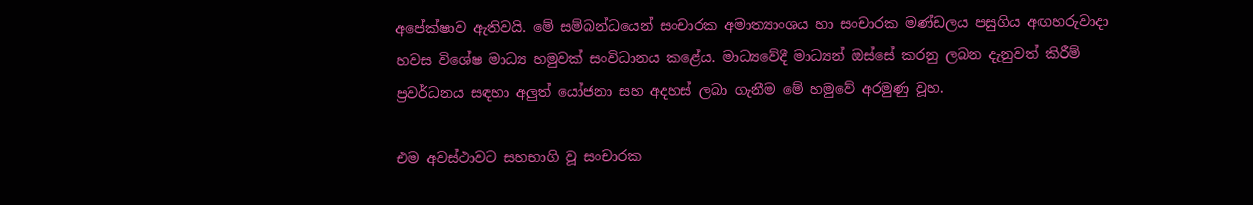අපේක්ෂාව ඇතිවයි. මේ සම්බන්ධයෙන් සංචාරක අමාත්‍යාංශය හා සංචාරක මණ්ඩලය පසුගිය අඟහරුවාදා හවස විශේෂ මාධ්‍ය හමුවක් සංවිධානය කළේය. මාධ්‍යවේදී මාධ්‍යන් ඔස්සේ කරනු ලබන දැනුවත් කිරීම් ප්‍රවර්ධනය සඳහා අලුත් යෝජනා සහ අදහස් ලබා ගැනීම මේ හමුවේ අරමුණු වූහ.

එම අවස්ථාවට සහභාගි වූ සංචාරක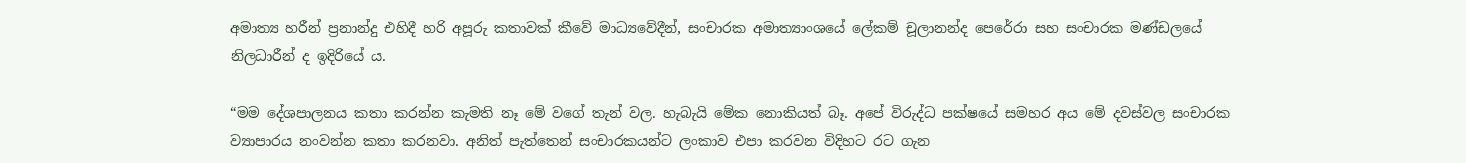අමාත්‍ය හරීන් ප්‍රනාන්දු එහිදී හරි අපූරු කතාවක් කීවේ මාධ්‍යවේදීන්, සංචාරක අමාත්‍යාංශයේ ලේකම් චූලානන්ද පෙරේරා සහ සංචාරක මණ්ඩලයේ නිලධාරීන් ද ඉදිරියේ ය.

“මම දේශපාලනය කතා කරන්න කැමති නෑ මේ වගේ තැන් වල. හැබැයි මේක නොකියත් බෑ. අපේ විරුද්ධ පක්ෂයේ සමහර අය මේ දවස්වල සංචාරක ව්‍යාපාරය නංවන්න කතා කරනවා. අනිත් පැත්තෙන් සංචාරකයන්ට ලංකාව එපා කරවන විදිහට රට ගැන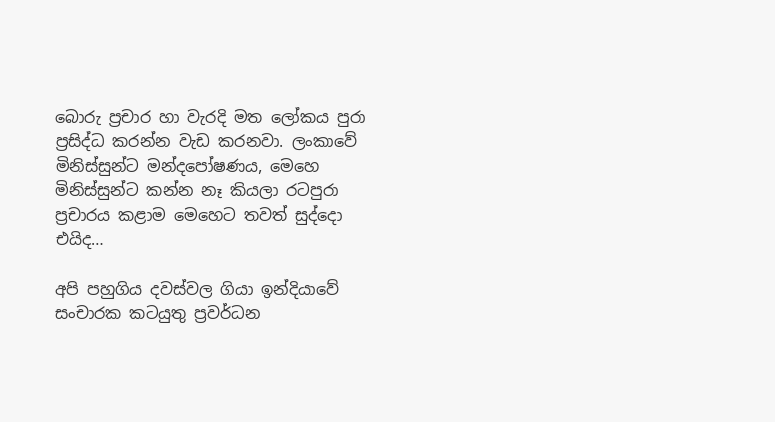බොරු ප්‍රචාර හා වැරදි මත ලෝකය පුරා ප්‍රසිද්ධ කරන්න වැඩ කරනවා. ලංකාවේ මිනිස්සුන්ට මන්දපෝෂණය, මෙහෙ මිනිස්සුන්ට කන්න නෑ කියලා රටපුරා ප්‍රචාරය කළාම මෙහෙට තවත් සුද්දො එයිද…

අපි පහුගිය දවස්වල ගියා ඉන්දියාවේ සංචාරක කටයුතු ප්‍රවර්ධන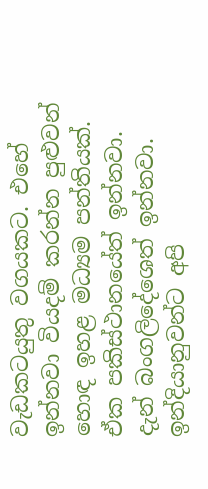වැඩකටයුතු වගයකට. එහේ ඉන්නවා වියදම් කරන්න පුළුවන් හොඳ ඉහළ මධ්‍යම පන්තියක්. ඒක පකිස්ථානයේත් ඉන්නවා. දැන් බංගලිදේශෙත් ඉන්නවා. ඉන්දියානුවන්ට අපි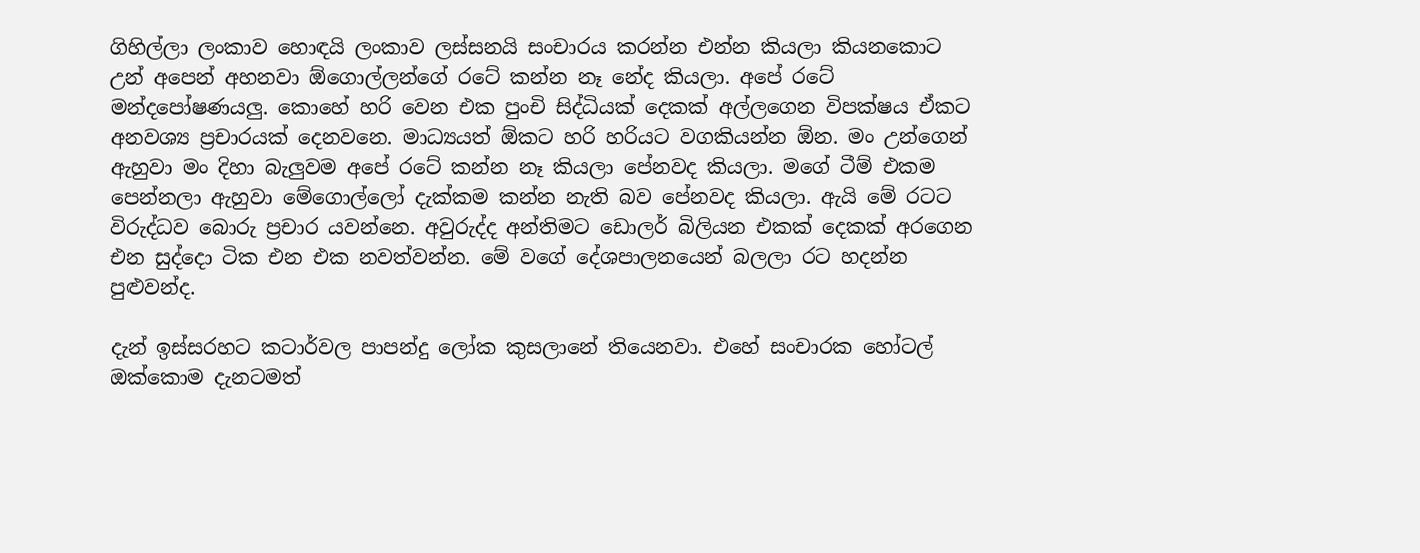ගිහිල්ලා ලංකාව හොඳයි ලංකාව ලස්සනයි සංචාරය කරන්න එන්න කියලා කියනකොට උන් අපෙන් අහනවා ඕගොල්ලන්ගේ රටේ කන්න නෑ නේද කියලා. අපේ රටේ මන්දපෝෂණයලු. කොහේ හරි වෙන එක පුංචි සිද්ධියක් දෙකක් අල්ලගෙන විපක්ෂය ඒකට අනවශ්‍ය ප්‍රචාරයක් දෙනවනෙ. මාධ්‍යයත් ඕකට හරි හරියට වගකියන්න ඕන. මං උන්ගෙන් ඇහුවා මං දිහා බැලුවම අපේ රටේ කන්න නෑ කියලා පේනවද කියලා. මගේ ටීම් එකම පෙන්නලා ඇහුවා මේගොල්ලෝ දැක්කම කන්න නැති බව පේනවද කියලා. ඇයි මේ රටට විරුද්ධව බොරු ප්‍රචාර යවන්නෙ. අවුරුද්ද අන්තිමට ඩොලර් බිලියන එකක් දෙකක් අරගෙන එන සුද්දො ටික එන එක නවත්වන්න. මේ වගේ දේශපාලනයෙන් බලලා රට හදන්න පුළුවන්ද.

දැන් ඉස්සරහට කටාර්වල පාපන්දු ලෝක කුසලානේ තියෙනවා. එහේ සංචාරක හෝටල් ඔක්කොම දැනටමත්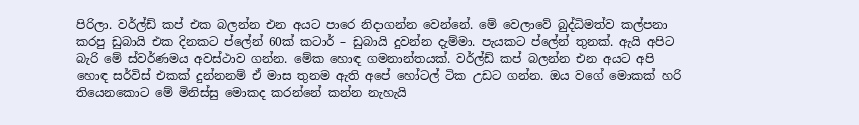පිරිලා. වර්ල්ඩ් කප් එක බලන්න එන අයට පාරෙ නිදාගන්න වෙන්නේ. මේ වෙලාවේ බුද්ධිමත්ව කල්පනා කරපු ඩුබායි එක දිනකට ප්ලේන් 60ක් කටාර් – ඩුබායි දුවන්න දැම්මා. පැයකට ප්ලේන් තුනක්. ඇයි අපිට බැරි මේ ස්වර්ණමය අවස්ථාව ගන්න. මේක හොඳ ගමනාන්තයක්. වර්ල්ඩ් කප් බලන්න එන අයට අපි හොඳ සර්විස් එකක් දුන්නනම් ඒ මාස තුනම ඇති අපේ හෝටල් ටික උඩට ගන්න. ඔය වගේ මොකක් හරි තියෙනකොට මේ මිනිස්සු මොකද කරන්නේ කන්න නැහැයි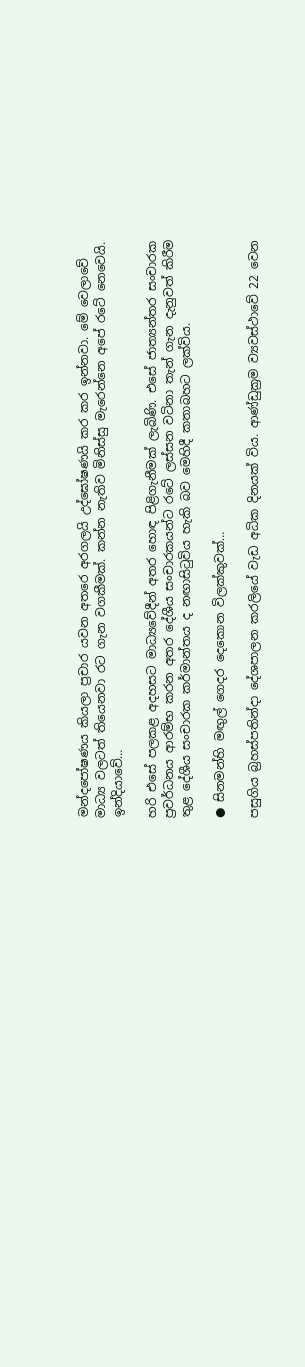මන්දපෝෂණය කියලා ප්‍රචාර යවන අතරෙ අරගලයි උද්ඝෝෂණයි කර කර ඉන්නවා. මේ වෙලාවේ මාධ්‍ය වලටත් තියෙනවා රට ගැන වගකීමක්. කන්න නැතිව මිනිස්සු මැරෙන්නෙ අපේ රටේ නෙවෙයි. ඉන්දියාවේ…

හරි එසේ පලකළ අදහසට මාධ්‍යවේදීන් අතර හොඳ පිළිගැනීමක් ලැබිණි. එසේ ජාත්‍යන්තර සංචාරක ප්‍රවර්ධනය ආරම්භ කරන අතර දේශීය සංචාරකයන්ට රටේ ලස්සන වටිනා තැන් ගැන දැනුවත් කිරීම තුළ දේශීය සංචාරක කර්මාන්තය ද නඟාසිටුවිය හැකි බව මෙහිදී කතාබහට ලක්විය.

● සිනමන්හි මඟුල් ගෙදර දෙකොන විලක්කුවක්…

පසුගිය බ්‍රහස්පතින්දා දේශපාලන කරලියේ වැඩ අධික දිනයක් විය. ආණ්ඩුක්‍රම ව්‍යවස්ථාවේ 22 වෙන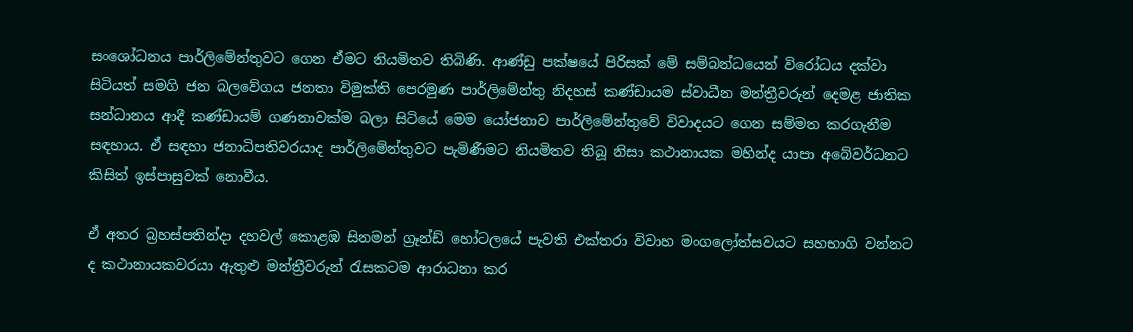සංශෝධනය පාර්ලිමේන්තුවට ගෙන ඒමට නියමිතව තිබිණි. ආණ්ඩු පක්ෂයේ පිරිසක් මේ සම්බන්ධයෙන් විරෝධය දක්වා සිටියත් සමගි ජන බලවේගය ජනතා විමුක්ති පෙරමුණ පාර්ලිමේන්තු නිදහස් කණ්ඩායම ස්වාධීන මන්ත්‍රීවරුන් දෙමළ ජාතික සන්ධානය ආදී කණ්ඩායම් ගණනාවක්ම බලා සිටියේ මෙම යෝජනාව පාර්ලිමේන්තුවේ විවාදයට ගෙන සම්මත කරගැනීම සඳහාය. ඒ සඳහා ජනාධිපතිවරයාද පාර්ලිමේන්තුවට පැමිණීමට නියමිතව තිබූ නිසා කථානායක මහින්ද යාපා අබේවර්ධනට කිසිත් ඉස්පාසුවක් නොවීය.

ඒ අතර බ්‍රහස්පතින්දා දහවල් කොළඹ සිනමන් ග්‍රෑන්ඩ් හෝටලයේ පැවති එක්තරා විවාහ මංගලෝත්සවයට සහභාගි වන්නට ද කථානායකවරයා ඇතුළු මන්ත්‍රීවරුන් රැසකටම ආරාධනා කර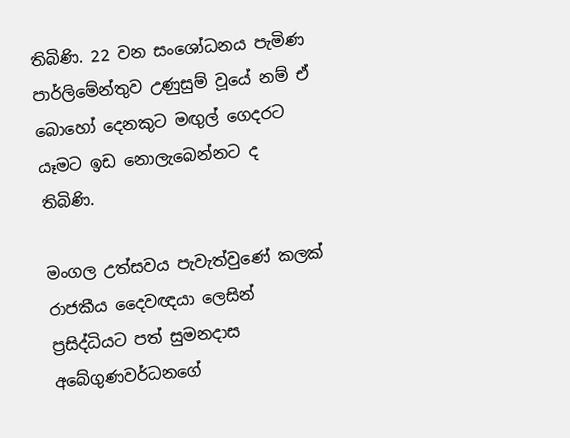තිබිණි. 22 වන සංශෝධනය පැමිණ පාර්ලිමේන්තුව උණුසුම් වූයේ නම් ඒ බොහෝ දෙනකුට මඟුල් ගෙදරට යෑමට ඉඩ නොලැබෙන්නට ද තිබිණි.

මංගල උත්සවය පැවැත්වුණේ කලක් රාජකීය දෛවඥයා ලෙසින් ප්‍රසිද්ධියට පත් සුමනදාස අබේගුණවර්ධනගේ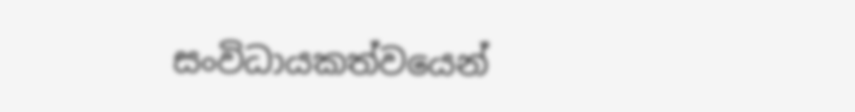සංවිධායකත්වයෙන්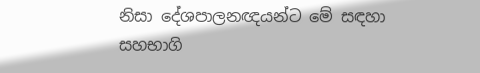නිසා දේශපාලනඥයන්ට මේ සඳහා සහභාගි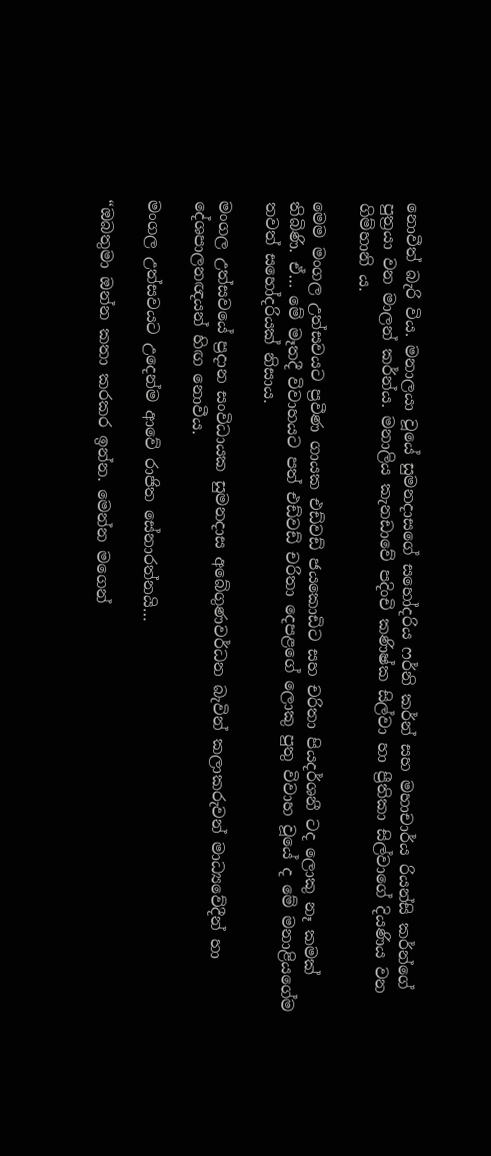නොවීත් බැරි විය. මනාලයා වූයේ සුමනදාසගේ සහෝදරිය ෆර්නි කර්න් සහ මහාචාර්ය රියන්සි කර්න්ගේ පුත්‍රයා වන මාලන් කර්න්ය. මනාලිය කැනඩාවේ පදිංචි කණිෂ්ක සිල්වා හා ප්‍රීතිකා සිල්වාගේ දියණිය වන ගිම්හානි ය.

මෙම මංගල උත්සවයට ප්‍රවීණ ගායක එඩ්වඩ් ජයකොඩිට සහ චරිතා පියදර්ශනී ටද ලොකු නෑ කමක් තිබිණි. ඒ… මේ මෑතදී විවාහයට පත් එඩ්වඩ් චරිතා දෙපළගේ ලොකු පුතු විවාහ වූයේ ද මේ මනාළියගේම තවත් සහෝදරියක් නිසාය.

මංගල උත්සවයේ ප්‍රදාන සංවිධායක සුමනදාස අබේගුණවර්ධන බැවින් කලාකරුවන් මාධ්‍යවේදීන් හා දේශපාලනඥයන් හිඟ නොවීය.

මංගල උත්සවයට උදෙන්ම ආවේ රාජිත සේනාරත්නයි…

“ඔබතුමා ඔන්න කතා කරකර ඉන්න. මෙන්න මගෙන්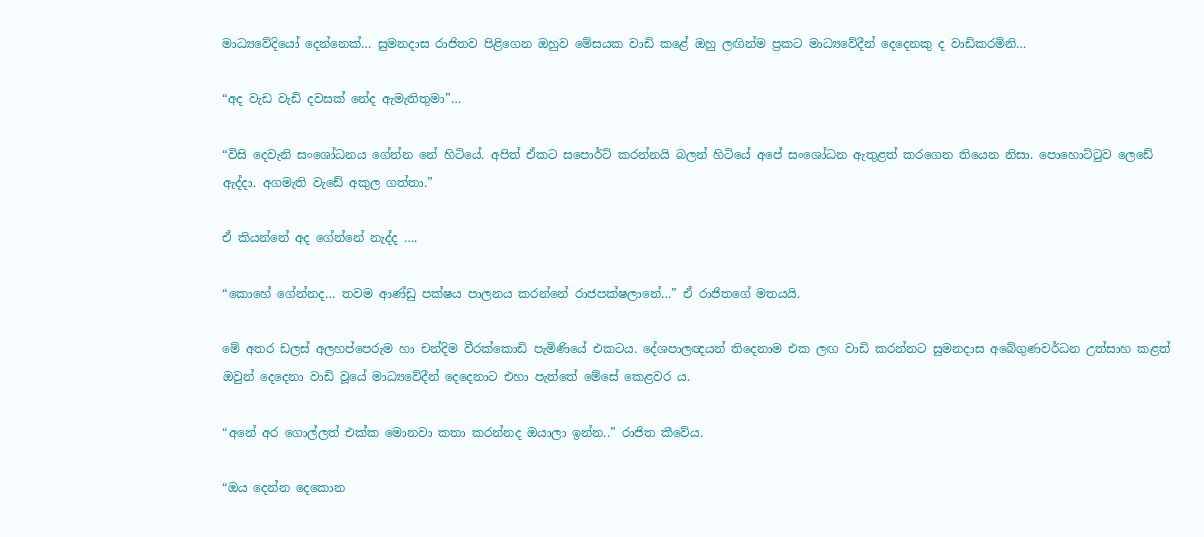මාධ්‍යවේදියෝ දෙන්නෙක්… සුමනදාස රාජිතව පිළිගෙන ඔහුව මේසයක වාඩි කළේ ඔහු ලඟින්ම ප්‍රකට මාධ්‍යවේදීන් දෙදෙනකු ද වාඩිකරමිනි…

“අද වැඩ වැඩි දවසක් නේද ඇමැතිතුමා”…

“විසි දෙවැනි සංශෝධනය ගේන්න නේ හිටියේ. අපිත් ඒකට සපොර්ට් කරන්නයි බලන් හිටියේ අපේ සංශෝධන ඇතුළත් කරගෙන තියෙන නිසා. පොහොට්ටුව ලෙඩේ ඇද්දා. අගමැති වැඩේ අකුල ගත්තා.”

ඒ කියන්නේ අද ගේන්නේ නැද්ද ….

“කොහේ ගේන්නද… තවම ආණ්ඩු පක්ෂය පාලනය කරන්නේ රාජපක්ෂලානේ…” ඒ රාජිතගේ මතයයි.

මේ අතර ඩලස් අලහප්පෙරුම හා චන්දිම වීරක්කොඩි පැමිණියේ එකටය. දේශපාලඥයන් තිදෙනාම එක ලඟ වාඩි කරන්නට සුමනදාස අබේගුණවර්ධන උත්සාහ කළත් ඔවුන් දෙදෙනා වාඩි වූයේ මාධ්‍යවේදීන් දෙදෙනාට එහා පැත්තේ මේසේ කෙළවර ය.

“අනේ අර ගොල්ලත් එක්ක මොනවා කතා කරන්නද ඔයාලා ඉන්න..” රාජිත කීවේය.

“ඔය දෙන්න දෙකොන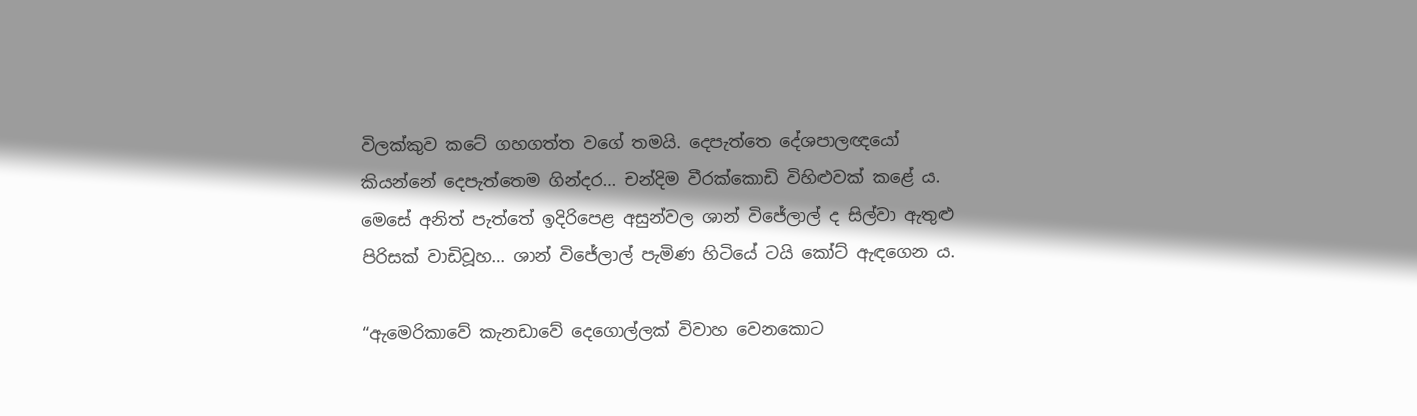විලක්කුව කටේ ගහගත්ත වගේ තමයි. දෙපැත්තෙ දේශපාලඥයෝ කියන්නේ දෙපැත්තෙම ගින්දර… චන්දිම වීරක්කොඩි විහිළුවක් කළේ ය. මෙසේ අනිත් පැත්තේ ඉදිරිපෙළ අසුන්වල ශාන් විජේලාල් ද සිල්වා ඇතුළු පිරිසක් වාඩිවූහ… ශාන් විජේලාල් පැමිණ හිටියේ ටයි කෝට් ඇඳගෙන ය.

“ඇමෙරිකාවේ කැනඩාවේ දෙගොල්ලක් විවාහ වෙනකොට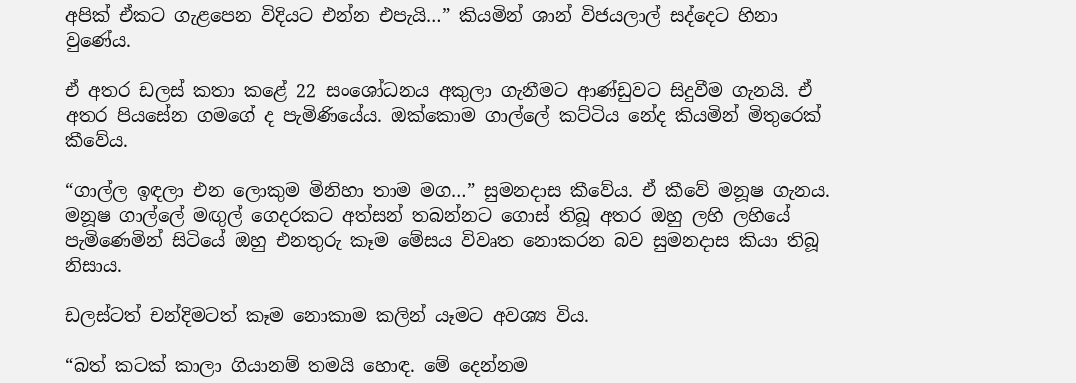අපික් ඒකට ගැළපෙන විදියට එන්න එපැයි…” කියමින් ශාන් විජයලාල් සද්දෙට හිනා වුණේය.

ඒ අතර ඩලස් කතා කළේ 22 සංශෝධනය අකුලා ගැනීමට ආණ්ඩුවට සිදුවීම ගැනයි. ඒ අතර පියසේන ගමගේ ද පැමිණියේය. ඔක්කොම ගාල්ලේ කට්ටිය නේද කියමින් මිතුරෙක් කීවේය.

“ගාල්ල ඉඳලා එන ලොකුම මිනිහා තාම මග…” සුමනදාස කීවේය. ඒ කීවේ මනූෂ ගැනය. මනූෂ ගාල්ලේ මඟුල් ගෙදරකට අත්සන් තබන්නට ගොස් තිබූ අතර ඔහු ලහි ලහියේ පැමිණෙමින් සිටියේ ඔහු එනතුරු කෑම මේසය විවෘත නොකරන බව සුමනදාස කියා තිබූ නිසාය.

ඩලස්ටත් චන්දිමටත් කෑම නොකාම කලින් යෑමට අවශ්‍ය විය.

“බත් කටක් කාලා ගියානම් තමයි හොඳ. මේ දෙන්නම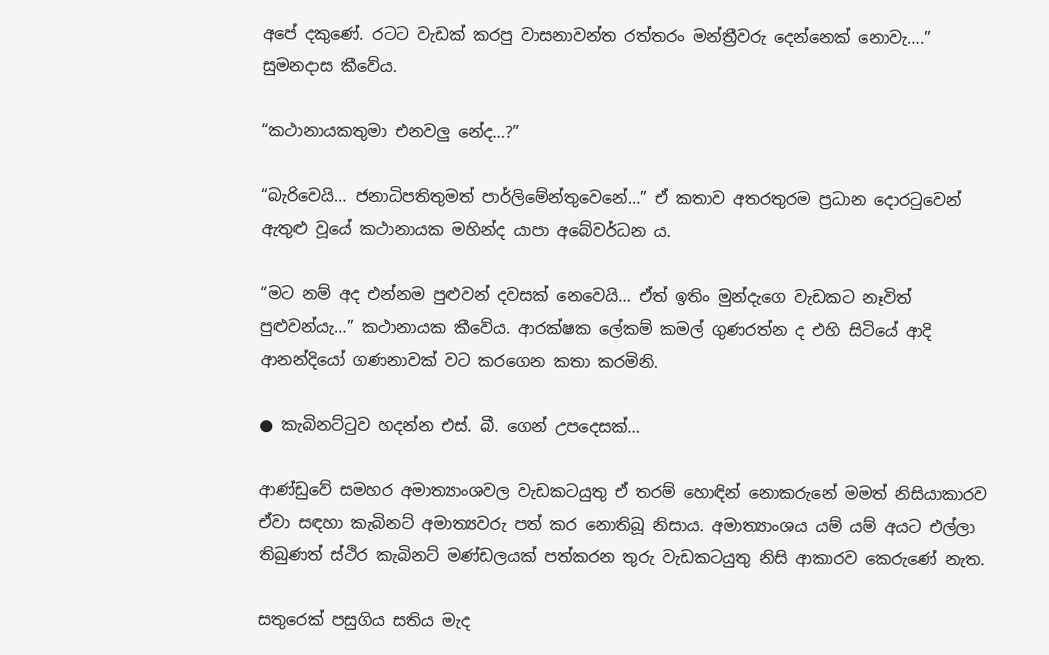අපේ දකුණේ. රටට වැඩක් කරපු වාසනාවන්ත රත්තරං මන්ත්‍රීවරු දෙන්නෙක් නොවැ….” සුමනදාස කීවේය.

“කථානායකතුමා එනවලු නේද…?”

“බැරිවෙයි… ජනාධිපතිතුමත් පාර්ලිමේන්තුවෙනේ…” ඒ කතාව අතරතුරම ප්‍රධාන දොරටුවෙන් ඇතුළු වූයේ කථානායක මහින්ද යාපා අබේවර්ධන ය.

“මට නම් අද එන්නම පුළුවන් දවසක් නෙවෙයි… ඒත් ඉතිං මුන්දැගෙ වැඩකට නෑවිත් පුළුවන්යැ…” කථානායක කීවේය. ආරක්ෂක ලේකම් කමල් ගුණරත්න ද එහි සිටියේ ආදි ආනන්දියෝ ගණනාවක් වට කරගෙන කතා කරමිනි.

● කැබිනට්ටුව හදන්න එස්. බී. ගෙන් උපදෙසක්…

ආණ්ඩුවේ සමහර අමාත්‍යාංශවල වැඩකටයුතු ඒ තරම් හොඳින් නොකරුනේ මමත් නිසියාකාරව ඒවා සඳහා කැබිනට් අමාත්‍යවරු පත් කර නොතිබූ නිසාය. අමාත්‍යාංශය යම් යම් අයට එල්ලා තිබුණත් ස්ථිර කැබිනට් මණ්ඩලයක් පත්කරන තුරු වැඩකටයුතු නිසි ආකාරව කෙරුණේ නැත.

සතුරෙක් පසුගිය සතිය මැද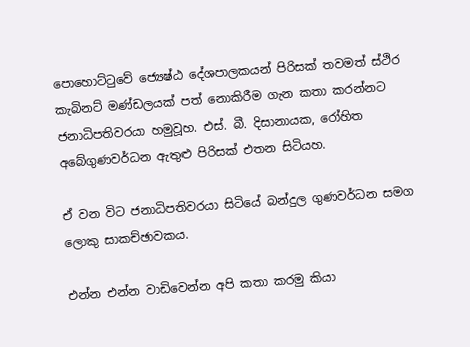පොහොට්ටුවේ ජ්‍යෙෂ්ඨ දේශපාලකයන් පිරිසක් තවමත් ස්ථිර කැබිනට් මණ්ඩලයක් පත් නොකිරීම ගැන කතා කරන්නට ජනාධිපතිවරයා හමුවූහ. එස්. බී. දිසානායක, රෝහිත අබේගුණවර්ධන ඇතුළු පිරිසක් එතන සිටියහ.

ඒ වන විට ජනාධිපතිවරයා සිටියේ බන්දුල ගුණවර්ධන සමග ලොකු සාකච්ඡාවකය.

එන්න එන්න වාඩිවෙන්න අපි කතා කරමු කියා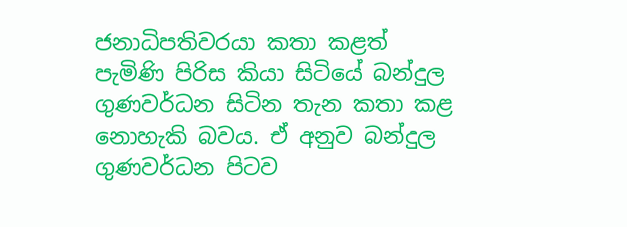ජනාධිපතිවරයා කතා කළත් පැමිණි පිරිස කියා සිටියේ බන්දුල ගුණවර්ධන සිටින තැන කතා කළ නොහැකි බවය. ඒ අනුව බන්දුල ගුණවර්ධන පිටව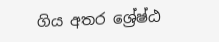ගිය අතර ශ්‍රේෂ්ඨ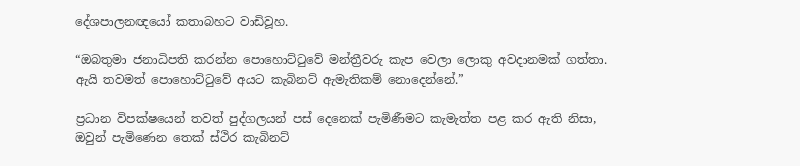දේශපාලනඥයෝ කතාබහට වාඩිවූහ.

“ඔබතුමා ජනාධිපති කරන්න පොහොට්ටුවේ මන්ත්‍රීවරු කැප වෙලා ලොකු අවදානමක් ගත්තා. ඇයි තවමත් පොහොට්ටුවේ අයට කැබිනට් ඇමැතිකම් නොදෙන්නේ.”

ප්‍රධාන විපක්ෂයෙන් තවත් පුද්ගලයන් පස් දෙනෙක් පැමිණීමට කැමැත්ත පළ කර ඇති නිසා, ඔවුන් පැමිණෙන තෙක් ස්ථිර කැබිනට්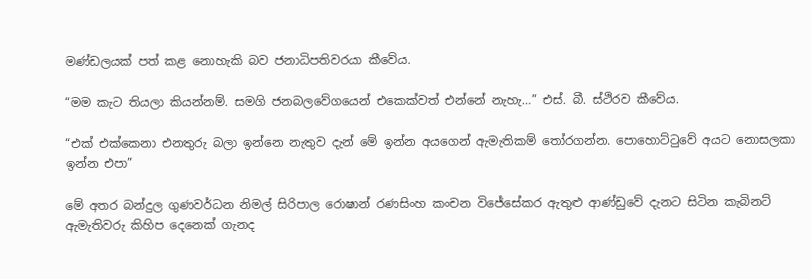මණ්ඩලයක් පත් කළ නොහැකි බව ජනාධිපතිවරයා කීවේය.

“මම කැට තියලා කියන්නම්. සමගි ජනබලවේගයෙන් එකෙක්වත් එන්නේ නැහැ…” එස්. බී. ස්ථිරව කීවේය.

“එක් එක්කෙනා එනතුරු බලා ඉන්නෙ නැතුව දැන් මේ ඉන්න අයගෙන් ඇමැතිකම් තෝරගන්න. පොහොට්ටුවේ අයට නොසලකා ඉන්න එපා”

මේ අතර බන්දුල ගුණවර්ධන නිමල් සිරිපාල රොෂාන් රණසිංහ කංචන විජේසේකර ඇතුළු ආණ්ඩුවේ දැනට සිටින කැබිනට් ඇමැතිවරු කිහිප දෙනෙක් ගැනද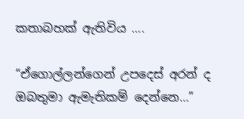කතාබහක් ඇතිවිය ….

“ඒගොල්ලන්ගෙන් උපදෙස් අරන් ද ඔබතුමා ඇමැතිකම් දෙන්නෙ…”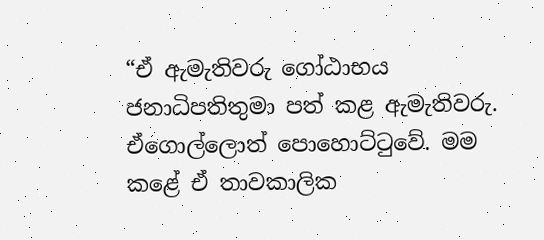“ඒ ඇමැතිවරු ගෝඨාභය ජනාධිපතිතුමා පත් කළ ඇමැතිවරු. ඒගොල්ලොත් පොහොට්ටුවේ. මම කළේ ඒ තාවකාලික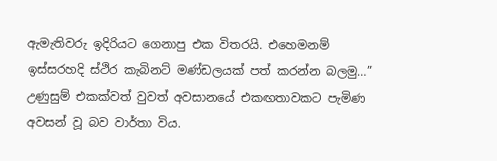ඇමැතිවරු ඉදිරියට ගෙනාපු එක විතරයි. එහෙමනම් ඉස්සරහදි ස්ථිර කැබිනට් මණ්ඩලයක් පත් කරන්න බලමු…” උණුසුම් එකක්වත් වුවත් අවසානයේ එකඟතාවකට පැමිණ අවසන් වූ බව වාර්තා විය.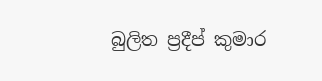බුලිත ප්‍රදීප් කුමාර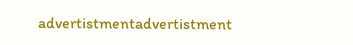advertistmentadvertistment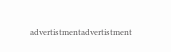advertistmentadvertistment